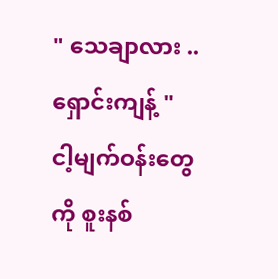" သေချာလား .. ရှောင်းကျန့် "
ငါ့မျက်ဝန်းတွေကို စူးနစ်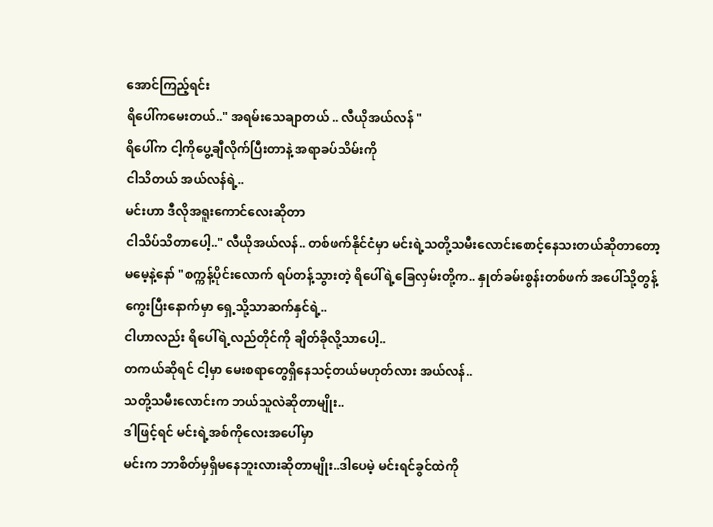အောင်ကြည့်ရင်း
ရိပေါ်ကမေးတယ်.." အရမ်းသေချာတယ် .. လီယိုအယ်လန် "
ရိပေါ်က ငါ့ကိုပွေ့ချီလိုက်ပြီးတာနဲ့ အရာခပ်သိမ်းကို
ငါသိတယ် အယ်လန်ရဲ့..
မင်းဟာ ဒီလိုအရူးကောင်လေးဆိုတာ
ငါသိပ်သိတာပေါ့.." လီယိုအယ်လန်.. တစ်ဖက်နိုင်ငံမှာ မင်းရဲ့သတို့သမီးလောင်းစောင့်နေသးတယ်ဆိုတာတော့
မမေ့နဲ့နော် "စက္ကန့်ပိုင်းလောက် ရပ်တန့်သွားတဲ့ ရိပေါ်ရဲ့ခြေလှမ်းတို့က.. နှုတ်ခမ်းစွန်းတစ်ဖက် အပေါ်သို့တွန့်ကွေးပြီးနောက်မှာ ရှေ့သို့သာဆက်နှင်ရဲ့..
ငါဟာလည်း ရိပေါ်ရဲ့လည်တိုင်ကို ချိတ်ခိုလို့သာပေါ့..
တကယ်ဆိုရင် ငါ့မှာ မေးစရာတွေရှိနေသင့်တယ်မဟုတ်လား အယ်လန်..
သတို့သမီးလောင်းက ဘယ်သူလဲဆိုတာမျိုး..
ဒါဖြင့်ရင် မင်းရဲ့အစ်ကိုလေးအပေါ်မှာ
မင်းက ဘာစိတ်မှရှိမနေဘူးလားဆိုတာမျိုး..ဒါပေမဲ့ မင်းရင်ခွင်ထဲကို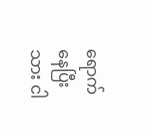ရောက်နေပြီးသား ငါ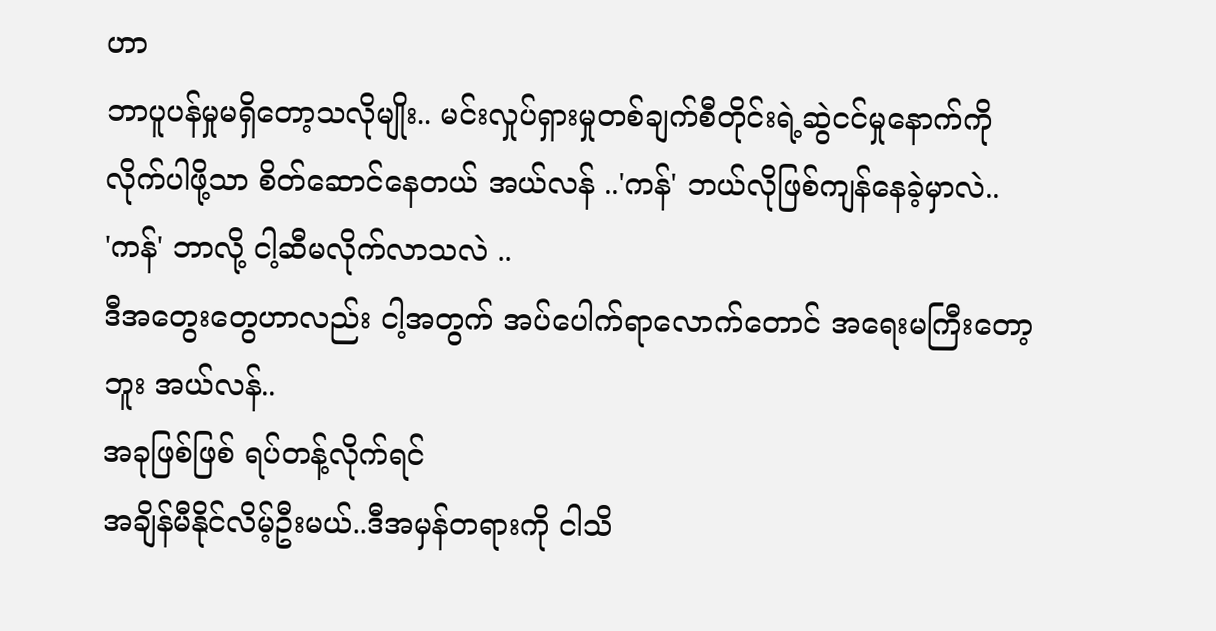ဟာ
ဘာပူပန်မှုမရှိတော့သလိုမျိုး.. မင်းလှုပ်ရှားမှုတစ်ချက်စီတိုင်းရဲ့ဆွဲငင်မှုနောက်ကိုလိုက်ပါဖို့သာ စိတ်ဆောင်နေတယ် အယ်လန် ..'ကန်' ဘယ်လိုဖြစ်ကျန်နေခဲ့မှာလဲ..
'ကန်' ဘာလို့ ငါ့ဆီမလိုက်လာသလဲ ..
ဒီအတွေးတွေဟာလည်း ငါ့အတွက် အပ်ပေါက်ရာလောက်တောင် အရေးမကြီးတော့ဘူး အယ်လန်..
အခုဖြစ်ဖြစ် ရပ်တန့်လိုက်ရင်
အချိန်မီနိုင်လိမ့်ဦးမယ်..ဒီအမှန်တရားကို ငါသိ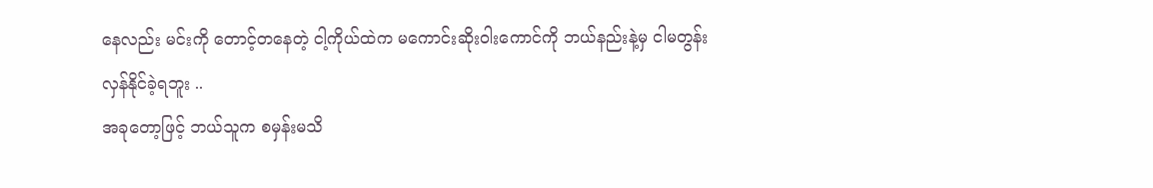နေလည်း မင်းကို တောင့်တနေတဲ့ ငါ့ကိုယ်ထဲက မကောင်းဆိုးဝါးကောင်ကို ဘယ်နည်းနဲ့မှ ငါမတွန်းလှန်နိုင်ခဲ့ရဘူး ..
အခုတော့ဖြင့် ဘယ်သူက စမှန်းမသိ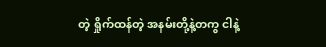တဲ့ ရှိုက်ထန်တဲ့ အနမ်းတို့နဲ့တကွ ငါနဲ့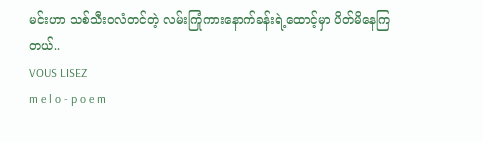မင်းဟာ သစ်သီးဝလံတင်တဲ့ လမ်းကြုံကားနောက်ခန်းရဲ့ထောင့်မှာ ပိတ်မိနေကြတယ်..
VOUS LISEZ
m e l o - p o e m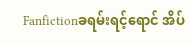Fanfictionခရမ်းရင့်ရောင် အိပ်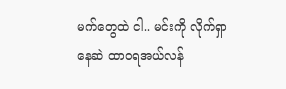မက်တွေထဲ ငါ.. မင်းကို လိုက်ရှာနေဆဲ ထာဝရအယ်လန်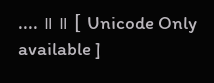.... ။ ။ [ Unicode Only available ]